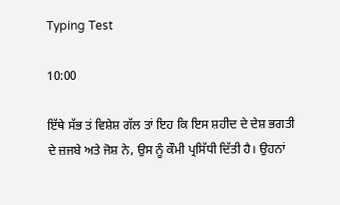Typing Test

10:00

ਇੱਥੇ ਸੱਭ ਤਂ ਵਿਸ਼ੇਸ਼ ਗੱਲ ਤਾਂ ਇਹ ਕਿ ਇਸ ਸ਼ਹੀਦ ਦੇ ਦੇਸ਼ ਭਗਤੀ ਦੇ ਜ਼ਜਬੇ ਅਤੇ ਜੋਸ਼ ਨੇ, ਉਸ ਨੂੰ ਕੌਮੀ ਪ੍ਰਸਿੱਧੀ ਦਿੱਤੀ ਹੈ। ਉਹਨਾਂ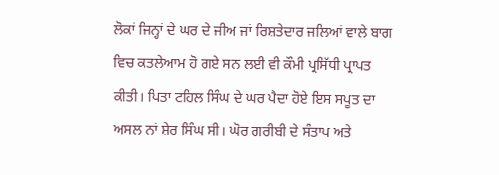ਲੋਕਾਂ ਜਿਨ੍ਹਾਂ ਦੇ ਘਰ ਦੇ ਜੀਅ ਜਾਂ ਰਿਸ਼ਤੇਦਾਰ ਜਲਿਆਂ ਵਾਲੇ ਬਾਗ ਵਿਚ ਕਤਲੇਆਮ ਹੋ ਗਏ ਸਨ ਲਈ ਵੀ ਕੌਮੀ ਪ੍ਰਸਿੱਧੀ ਪ੍ਰਾਪਤ ਕੀਤੀ। ਪਿਤਾ ਟਹਿਲ ਸਿੰਘ ਦੇ ਘਰ ਪੈਦਾ ਹੋਏ ਇਸ ਸਪੂਤ ਦਾ ਅਸਲ ਨਾਂ ਸ਼ੇਰ ਸਿੰਘ ਸੀ। ਘੋਰ ਗਰੀਬੀ ਦੇ ਸੰਤਾਪ ਅਤੇ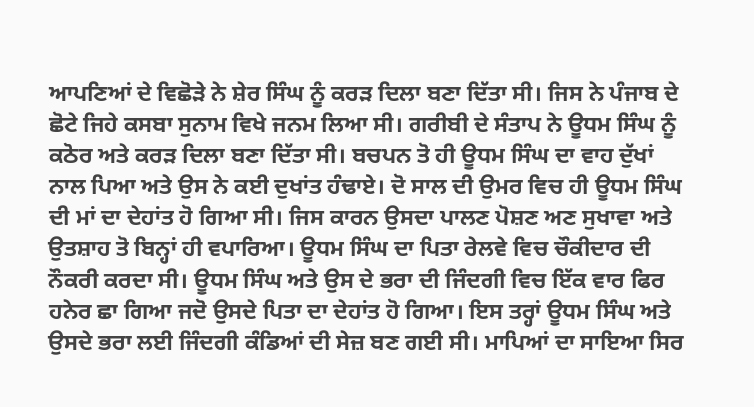ਆਪਣਿਆਂ ਦੇ ਵਿਛੋੜੇ ਨੇ ਸ਼ੇਰ ਸਿੰਘ ਨੂੰ ਕਰੜ ਦਿਲਾ ਬਣਾ ਦਿੱਤਾ ਸੀ। ਜਿਸ ਨੇ ਪੰਜਾਬ ਦੇ ਛੋਟੇ ਜਿਹੇ ਕਸਬਾ ਸੁਨਾਮ ਵਿਖੇ ਜਨਮ ਲਿਆ ਸੀ। ਗਰੀਬੀ ਦੇ ਸੰਤਾਪ ਨੇ ਊਧਮ ਸਿੰਘ ਨੂੰ ਕਠੋਰ ਅਤੇ ਕਰੜ ਦਿਲਾ ਬਣਾ ਦਿੱਤਾ ਸੀ। ਬਚਪਨ ਤੋ ਹੀ ਊਧਮ ਸਿੰਘ ਦਾ ਵਾਹ ਦੁੱਖਾਂ ਨਾਲ ਪਿਆ ਅਤੇ ਉਸ ਨੇ ਕਈ ਦੁਖਾਂਤ ਹੰਢਾਏ। ਦੋ ਸਾਲ ਦੀ ਉਮਰ ਵਿਚ ਹੀ ਊਧਮ ਸਿੰਘ ਦੀ ਮਾਂ ਦਾ ਦੇਹਾਂਤ ਹੋ ਗਿਆ ਸੀ। ਜਿਸ ਕਾਰਨ ਉਸਦਾ ਪਾਲਣ ਪੋਸ਼ਣ ਅਣ ਸੁਖਾਵਾ ਅਤੇ ਉਤਸ਼ਾਹ ਤੋ ਬਿਨ੍ਹਾਂ ਹੀ ਵਪਾਰਿਆ। ਊਧਮ ਸਿੰਘ ਦਾ ਪਿਤਾ ਰੇਲਵੇ ਵਿਚ ਚੌਕੀਦਾਰ ਦੀ ਨੌਕਰੀ ਕਰਦਾ ਸੀ। ਊਧਮ ਸਿੰਘ ਅਤੇ ਉਸ ਦੇ ਭਰਾ ਦੀ ਜਿੰਦਗੀ ਵਿਚ ਇੱਕ ਵਾਰ ਫਿਰ ਹਨੇਰ ਛਾ ਗਿਆ ਜਦੋ ਉਸਦੇ ਪਿਤਾ ਦਾ ਦੇਹਾਂਤ ਹੋ ਗਿਆ। ਇਸ ਤਰ੍ਹਾਂ ਊਧਮ ਸਿੰਘ ਅਤੇ ਉਸਦੇ ਭਰਾ ਲਈ ਜਿੰਦਗੀ ਕੰਡਿਆਂ ਦੀ ਸੇਜ਼ ਬਣ ਗਈ ਸੀ। ਮਾਪਿਆਂ ਦਾ ਸਾਇਆ ਸਿਰ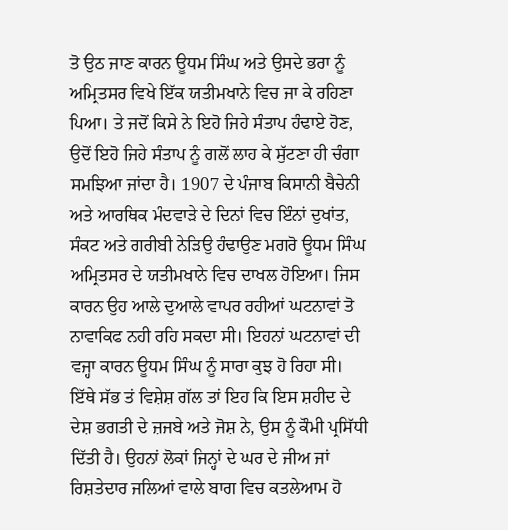ਤੋ ਉਠ ਜਾਣ ਕਾਰਨ ਊਧਮ ਸਿੰਘ ਅਤੇ ਉਸਦੇ ਭਰਾ ਨੂੰ ਅਮ੍ਰਿਤਸਰ ਵਿਖੇ ਇੱਕ ਯਤੀਮਖਾਨੇ ਵਿਚ ਜਾ ਕੇ ਰਹਿਣਾ ਪਿਆ। ਤੇ ਜਦੋਂ ਕਿਸੇ ਨੇ ਇਹੋ ਜਿਹੇ ਸੰਤਾਪ ਹੰਢਾਏ ਹੋਣ, ਉਦੋਂ ਇਹੋ ਜਿਹੇ ਸੰਤਾਪ ਨੂੰ ਗਲੋਂ ਲਾਹ ਕੇ ਸੁੱਟਣਾ ਹੀ ਚੰਗਾ ਸਮਝਿਆ ਜਾਂਦਾ ਹੈ। 1907 ਦੇ ਪੰਜਾਬ ਕਿਸਾਨੀ ਬੈਚੇਨੀ ਅਤੇ ਆਰਥਿਕ ਮੰਦਵਾੜੇ ਦੇ ਦਿਨਾਂ ਵਿਚ ਇੰਨਾਂ ਦੁਖਾਂਤ, ਸੰਕਟ ਅਤੇ ਗਰੀਬੀ ਨੇੜਿਉ ਹੰਢਾਉਣ ਮਗਰੋ ਊਧਮ ਸਿੰਘ ਅਮ੍ਰਿਤਸਰ ਦੇ ਯਤੀਮਖਾਨੇ ਵਿਚ ਦਾਖਲ ਹੋਇਆ। ਜਿਸ ਕਾਰਨ ਉਹ ਆਲੇ ਦੁਆਲੇ ਵਾਪਰ ਰਹੀਆਂ ਘਟਨਾਵਾਂ ਤੋ ਨਾਵਾਕਿਫ ਨਹੀ ਰਹਿ ਸਕਦਾ ਸੀ। ਇਹਨਾਂ ਘਟਨਾਵਾਂ ਦੀ ਵਜ੍ਹਾ ਕਾਰਨ ਊਧਮ ਸਿੰਘ ਨੂੰ ਸਾਰਾ ਕੁਝ ਹੋ ਰਿਹਾ ਸੀ। ਇੱਥੇ ਸੱਭ ਤਂ ਵਿਸ਼ੇਸ਼ ਗੱਲ ਤਾਂ ਇਹ ਕਿ ਇਸ ਸ਼ਹੀਦ ਦੇ ਦੇਸ਼ ਭਗਤੀ ਦੇ ਜ਼ਜਬੇ ਅਤੇ ਜੋਸ਼ ਨੇ, ਉਸ ਨੂੰ ਕੌਮੀ ਪ੍ਰਸਿੱਧੀ ਦਿੱਤੀ ਹੈ। ਉਹਨਾਂ ਲੋਕਾਂ ਜਿਨ੍ਹਾਂ ਦੇ ਘਰ ਦੇ ਜੀਅ ਜਾਂ ਰਿਸ਼ਤੇਦਾਰ ਜਲਿਆਂ ਵਾਲੇ ਬਾਗ ਵਿਚ ਕਤਲੇਆਮ ਹੋ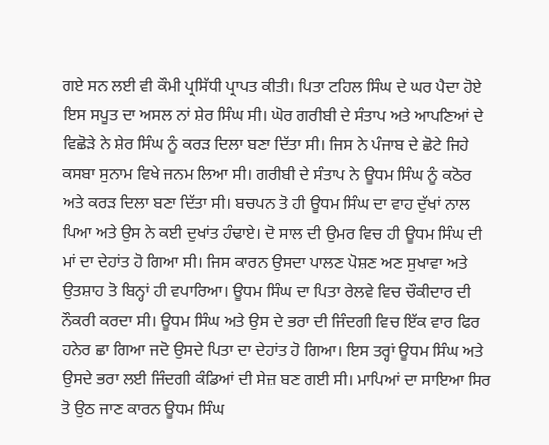ਗਏ ਸਨ ਲਈ ਵੀ ਕੌਮੀ ਪ੍ਰਸਿੱਧੀ ਪ੍ਰਾਪਤ ਕੀਤੀ। ਪਿਤਾ ਟਹਿਲ ਸਿੰਘ ਦੇ ਘਰ ਪੈਦਾ ਹੋਏ ਇਸ ਸਪੂਤ ਦਾ ਅਸਲ ਨਾਂ ਸ਼ੇਰ ਸਿੰਘ ਸੀ। ਘੋਰ ਗਰੀਬੀ ਦੇ ਸੰਤਾਪ ਅਤੇ ਆਪਣਿਆਂ ਦੇ ਵਿਛੋੜੇ ਨੇ ਸ਼ੇਰ ਸਿੰਘ ਨੂੰ ਕਰੜ ਦਿਲਾ ਬਣਾ ਦਿੱਤਾ ਸੀ। ਜਿਸ ਨੇ ਪੰਜਾਬ ਦੇ ਛੋਟੇ ਜਿਹੇ ਕਸਬਾ ਸੁਨਾਮ ਵਿਖੇ ਜਨਮ ਲਿਆ ਸੀ। ਗਰੀਬੀ ਦੇ ਸੰਤਾਪ ਨੇ ਊਧਮ ਸਿੰਘ ਨੂੰ ਕਠੋਰ ਅਤੇ ਕਰੜ ਦਿਲਾ ਬਣਾ ਦਿੱਤਾ ਸੀ। ਬਚਪਨ ਤੋ ਹੀ ਊਧਮ ਸਿੰਘ ਦਾ ਵਾਹ ਦੁੱਖਾਂ ਨਾਲ ਪਿਆ ਅਤੇ ਉਸ ਨੇ ਕਈ ਦੁਖਾਂਤ ਹੰਢਾਏ। ਦੋ ਸਾਲ ਦੀ ਉਮਰ ਵਿਚ ਹੀ ਊਧਮ ਸਿੰਘ ਦੀ ਮਾਂ ਦਾ ਦੇਹਾਂਤ ਹੋ ਗਿਆ ਸੀ। ਜਿਸ ਕਾਰਨ ਉਸਦਾ ਪਾਲਣ ਪੋਸ਼ਣ ਅਣ ਸੁਖਾਵਾ ਅਤੇ ਉਤਸ਼ਾਹ ਤੋ ਬਿਨ੍ਹਾਂ ਹੀ ਵਪਾਰਿਆ। ਊਧਮ ਸਿੰਘ ਦਾ ਪਿਤਾ ਰੇਲਵੇ ਵਿਚ ਚੌਕੀਦਾਰ ਦੀ ਨੌਕਰੀ ਕਰਦਾ ਸੀ। ਊਧਮ ਸਿੰਘ ਅਤੇ ਉਸ ਦੇ ਭਰਾ ਦੀ ਜਿੰਦਗੀ ਵਿਚ ਇੱਕ ਵਾਰ ਫਿਰ ਹਨੇਰ ਛਾ ਗਿਆ ਜਦੋ ਉਸਦੇ ਪਿਤਾ ਦਾ ਦੇਹਾਂਤ ਹੋ ਗਿਆ। ਇਸ ਤਰ੍ਹਾਂ ਊਧਮ ਸਿੰਘ ਅਤੇ ਉਸਦੇ ਭਰਾ ਲਈ ਜਿੰਦਗੀ ਕੰਡਿਆਂ ਦੀ ਸੇਜ਼ ਬਣ ਗਈ ਸੀ। ਮਾਪਿਆਂ ਦਾ ਸਾਇਆ ਸਿਰ ਤੋ ਉਠ ਜਾਣ ਕਾਰਨ ਊਧਮ ਸਿੰਘ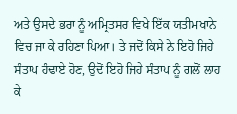ਅਤੇ ਉਸਦੇ ਭਰਾ ਨੂੰ ਅਮ੍ਰਿਤਸਰ ਵਿਖੇ ਇੱਕ ਯਤੀਮਖਾਨੇ ਵਿਚ ਜਾ ਕੇ ਰਹਿਣਾ ਪਿਆ। ਤੇ ਜਦੋਂ ਕਿਸੇ ਨੇ ਇਹੋ ਜਿਹੇ ਸੰਤਾਪ ਹੰਢਾਏ ਹੋਣ, ਉਦੋਂ ਇਹੋ ਜਿਹੇ ਸੰਤਾਪ ਨੂੰ ਗਲੋਂ ਲਾਹ ਕੇ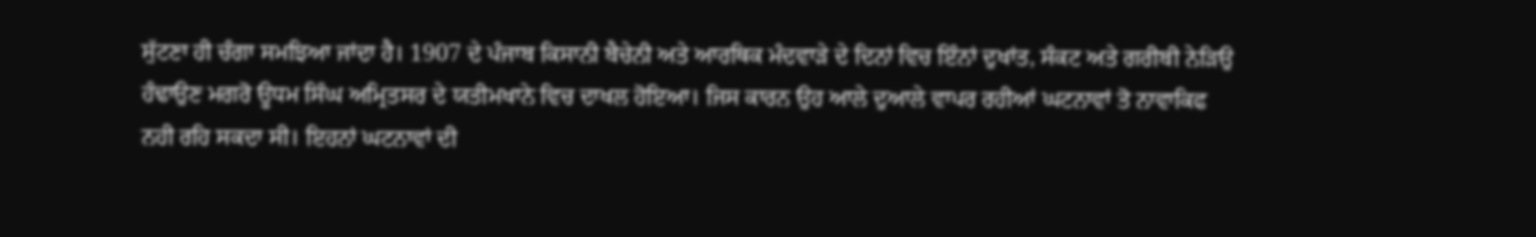ਸੁੱਟਣਾ ਹੀ ਚੰਗਾ ਸਮਝਿਆ ਜਾਂਦਾ ਹੈ। 1907 ਦੇ ਪੰਜਾਬ ਕਿਸਾਨੀ ਬੈਚੇਨੀ ਅਤੇ ਆਰਥਿਕ ਮੰਦਵਾੜੇ ਦੇ ਦਿਨਾਂ ਵਿਚ ਇੰਨਾਂ ਦੁਖਾਂਤ, ਸੰਕਟ ਅਤੇ ਗਰੀਬੀ ਨੇੜਿਉ ਹੰਢਾਉਣ ਮਗਰੋ ਊਧਮ ਸਿੰਘ ਅਮ੍ਰਿਤਸਰ ਦੇ ਯਤੀਮਖਾਨੇ ਵਿਚ ਦਾਖਲ ਹੋਇਆ। ਜਿਸ ਕਾਰਨ ਉਹ ਆਲੇ ਦੁਆਲੇ ਵਾਪਰ ਰਹੀਆਂ ਘਟਨਾਵਾਂ ਤੋ ਨਾਵਾਕਿਫ ਨਹੀ ਰਹਿ ਸਕਦਾ ਸੀ। ਇਹਨਾਂ ਘਟਨਾਵਾਂ ਦੀ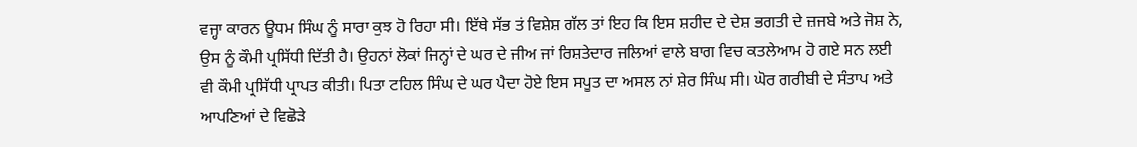ਵਜ੍ਹਾ ਕਾਰਨ ਊਧਮ ਸਿੰਘ ਨੂੰ ਸਾਰਾ ਕੁਝ ਹੋ ਰਿਹਾ ਸੀ। ਇੱਥੇ ਸੱਭ ਤਂ ਵਿਸ਼ੇਸ਼ ਗੱਲ ਤਾਂ ਇਹ ਕਿ ਇਸ ਸ਼ਹੀਦ ਦੇ ਦੇਸ਼ ਭਗਤੀ ਦੇ ਜ਼ਜਬੇ ਅਤੇ ਜੋਸ਼ ਨੇ, ਉਸ ਨੂੰ ਕੌਮੀ ਪ੍ਰਸਿੱਧੀ ਦਿੱਤੀ ਹੈ। ਉਹਨਾਂ ਲੋਕਾਂ ਜਿਨ੍ਹਾਂ ਦੇ ਘਰ ਦੇ ਜੀਅ ਜਾਂ ਰਿਸ਼ਤੇਦਾਰ ਜਲਿਆਂ ਵਾਲੇ ਬਾਗ ਵਿਚ ਕਤਲੇਆਮ ਹੋ ਗਏ ਸਨ ਲਈ ਵੀ ਕੌਮੀ ਪ੍ਰਸਿੱਧੀ ਪ੍ਰਾਪਤ ਕੀਤੀ। ਪਿਤਾ ਟਹਿਲ ਸਿੰਘ ਦੇ ਘਰ ਪੈਦਾ ਹੋਏ ਇਸ ਸਪੂਤ ਦਾ ਅਸਲ ਨਾਂ ਸ਼ੇਰ ਸਿੰਘ ਸੀ। ਘੋਰ ਗਰੀਬੀ ਦੇ ਸੰਤਾਪ ਅਤੇ ਆਪਣਿਆਂ ਦੇ ਵਿਛੋੜੇ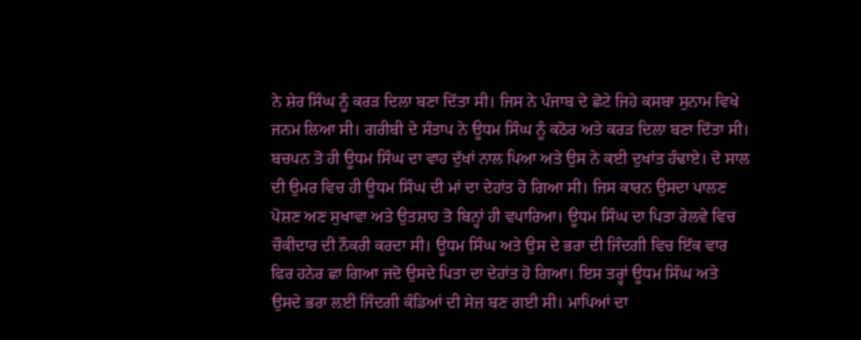ਨੇ ਸ਼ੇਰ ਸਿੰਘ ਨੂੰ ਕਰੜ ਦਿਲਾ ਬਣਾ ਦਿੱਤਾ ਸੀ। ਜਿਸ ਨੇ ਪੰਜਾਬ ਦੇ ਛੋਟੇ ਜਿਹੇ ਕਸਬਾ ਸੁਨਾਮ ਵਿਖੇ ਜਨਮ ਲਿਆ ਸੀ। ਗਰੀਬੀ ਦੇ ਸੰਤਾਪ ਨੇ ਊਧਮ ਸਿੰਘ ਨੂੰ ਕਠੋਰ ਅਤੇ ਕਰੜ ਦਿਲਾ ਬਣਾ ਦਿੱਤਾ ਸੀ। ਬਚਪਨ ਤੋ ਹੀ ਊਧਮ ਸਿੰਘ ਦਾ ਵਾਹ ਦੁੱਖਾਂ ਨਾਲ ਪਿਆ ਅਤੇ ਉਸ ਨੇ ਕਈ ਦੁਖਾਂਤ ਹੰਢਾਏ। ਦੋ ਸਾਲ ਦੀ ਉਮਰ ਵਿਚ ਹੀ ਊਧਮ ਸਿੰਘ ਦੀ ਮਾਂ ਦਾ ਦੇਹਾਂਤ ਹੋ ਗਿਆ ਸੀ। ਜਿਸ ਕਾਰਨ ਉਸਦਾ ਪਾਲਣ ਪੋਸ਼ਣ ਅਣ ਸੁਖਾਵਾ ਅਤੇ ਉਤਸ਼ਾਹ ਤੋ ਬਿਨ੍ਹਾਂ ਹੀ ਵਪਾਰਿਆ। ਊਧਮ ਸਿੰਘ ਦਾ ਪਿਤਾ ਰੇਲਵੇ ਵਿਚ ਚੌਕੀਦਾਰ ਦੀ ਨੌਕਰੀ ਕਰਦਾ ਸੀ। ਊਧਮ ਸਿੰਘ ਅਤੇ ਉਸ ਦੇ ਭਰਾ ਦੀ ਜਿੰਦਗੀ ਵਿਚ ਇੱਕ ਵਾਰ ਫਿਰ ਹਨੇਰ ਛਾ ਗਿਆ ਜਦੋ ਉਸਦੇ ਪਿਤਾ ਦਾ ਦੇਹਾਂਤ ਹੋ ਗਿਆ। ਇਸ ਤਰ੍ਹਾਂ ਊਧਮ ਸਿੰਘ ਅਤੇ ਉਸਦੇ ਭਰਾ ਲਈ ਜਿੰਦਗੀ ਕੰਡਿਆਂ ਦੀ ਸੇਜ਼ ਬਣ ਗਈ ਸੀ। ਮਾਪਿਆਂ ਦਾ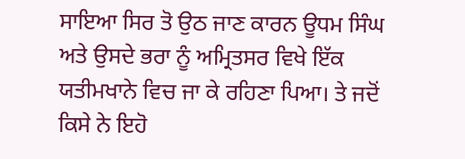ਸਾਇਆ ਸਿਰ ਤੋ ਉਠ ਜਾਣ ਕਾਰਨ ਊਧਮ ਸਿੰਘ ਅਤੇ ਉਸਦੇ ਭਰਾ ਨੂੰ ਅਮ੍ਰਿਤਸਰ ਵਿਖੇ ਇੱਕ ਯਤੀਮਖਾਨੇ ਵਿਚ ਜਾ ਕੇ ਰਹਿਣਾ ਪਿਆ। ਤੇ ਜਦੋਂ ਕਿਸੇ ਨੇ ਇਹੋ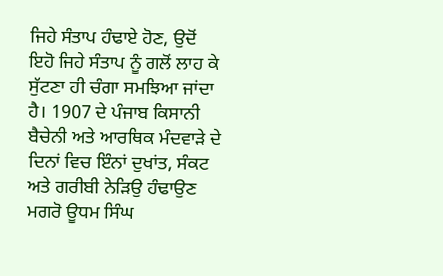ਜਿਹੇ ਸੰਤਾਪ ਹੰਢਾਏ ਹੋਣ, ਉਦੋਂ ਇਹੋ ਜਿਹੇ ਸੰਤਾਪ ਨੂੰ ਗਲੋਂ ਲਾਹ ਕੇ ਸੁੱਟਣਾ ਹੀ ਚੰਗਾ ਸਮਝਿਆ ਜਾਂਦਾ ਹੈ। 1907 ਦੇ ਪੰਜਾਬ ਕਿਸਾਨੀ ਬੈਚੇਨੀ ਅਤੇ ਆਰਥਿਕ ਮੰਦਵਾੜੇ ਦੇ ਦਿਨਾਂ ਵਿਚ ਇੰਨਾਂ ਦੁਖਾਂਤ, ਸੰਕਟ ਅਤੇ ਗਰੀਬੀ ਨੇੜਿਉ ਹੰਢਾਉਣ ਮਗਰੋ ਊਧਮ ਸਿੰਘ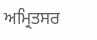ਅਮ੍ਰਿਤਸਰ